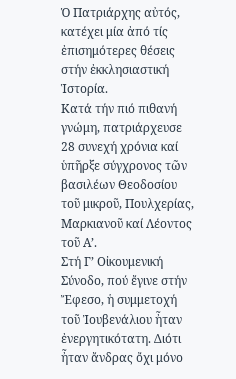Ὁ Πατριάρχης αὐτός, κατέχει μία ἀπό τίς ἐπισημότερες θέσεις στήν ἐκκλησιαστική Ἱστορία.
Κατά τήν πιό πιθανή γνώμη, πατριάρχευσε 28 συνεχή χρόνια καί ὑπῆρξε σύγχρονος τῶν βασιλέων Θεοδοσίου τοῦ μικροῦ, Πουλχερίας, Μαρκιανοῦ καί Λέοντος τοῦ Α’.
Στή Γ’ Οἰκουμενική Σύνοδο, πού ἔγινε στήν Ἔφεσο, ἡ συμμετοχή τοῦ Ἰουβενάλιου ἦταν ἐνεργητικότατη. Διότι ἦταν ἄνδρας ὄχι μόνο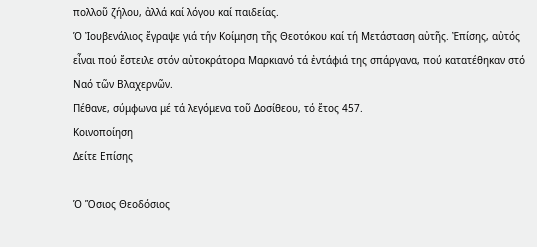πολλοῦ ζήλου, ἀλλά καί λόγου καί παιδείας.
Ὁ Ἰουβενάλιος ἔγραψε γιά τήν Κοίμηση τῆς Θεοτόκου καί τή Μετάσταση αὐτῆς. Ἐπίσης, αὐτός εἶναι πού ἔστειλε στόν αὐτοκράτορα Μαρκιανό τά ἐντάφιά της σπάργανα, πού κατατέθηκαν στό Ναό τῶν Βλαχερνῶν.
Πέθανε, σύμφωνα μέ τά λεγόμενα τοῦ Δοσίθεου, τό ἔτος 457.
Κοινοποίηση
Δείτε Επίσης

Ὁ Ὅσιος Θεοδόσιος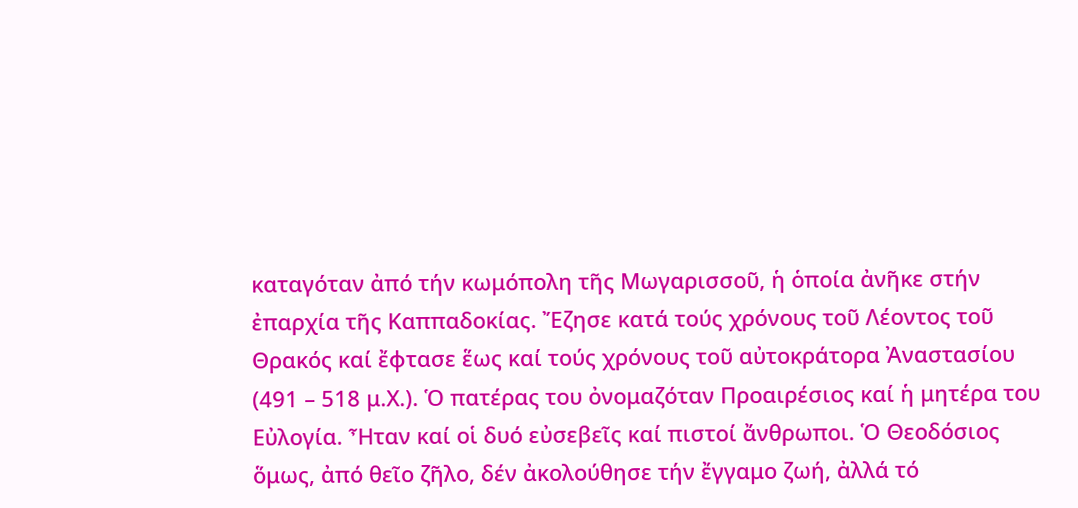καταγόταν ἀπό τήν κωμόπολη τῆς Μωγαρισσοῦ, ἡ ὁποία ἀνῆκε στήν ἐπαρχία τῆς Καππαδοκίας. Ἔζησε κατά τούς χρόνους τοῦ Λέοντος τοῦ Θρακός καί ἔφτασε ἕως καί τούς χρόνους τοῦ αὐτοκράτορα Ἀναστασίου (491 – 518 μ.Χ.). Ὁ πατέρας του ὀνομαζόταν Προαιρέσιος καί ἡ μητέρα του Εὐλογία. Ἦταν καί οἱ δυό εὐσεβεῖς καί πιστοί ἄνθρωποι. Ὁ Θεοδόσιος ὅμως, ἀπό θεῖο ζῆλο, δέν ἀκολούθησε τήν ἔγγαμο ζωή, ἀλλά τό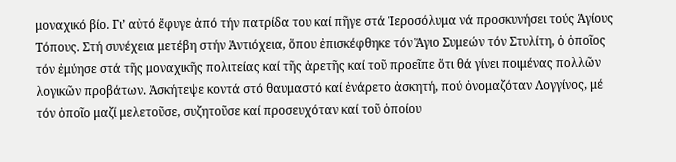μοναχικό βίο. Γι’ αὐτό ἔφυγε ἀπό τήν πατρίδα του καί πῆγε στά Ἱεροσόλυμα νά προσκυνήσει τούς Ἁγίους Τόπους. Στή συνέχεια μετέβη στήν Ἀντιόχεια, ὅπου ἐπισκέφθηκε τόν Ἅγιο Συμεών τόν Στυλίτη, ὁ ὁποῖος τόν ἐμύησε στά τῆς μοναχικῆς πολιτείας καί τῆς ἀρετῆς καί τοῦ προεῖπε ὅτι θά γίνει ποιμένας πολλῶν λογικῶν προβάτων. Ἀσκήτεψε κοντά στό θαυμαστό καί ἐνάρετο ἀσκητή, πού ὀνομαζόταν Λογγίνος, μέ τόν ὁποῖο μαζί μελετοῦσε, συζητοῦσε καί προσευχόταν καί τοῦ ὁποίου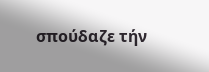σπούδαζε τήν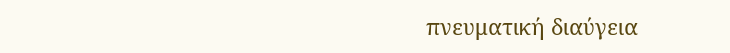πνευματική διαύγεια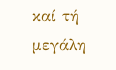καί τή μεγάλη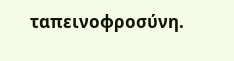ταπεινοφροσύνη.